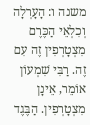משנה ו: הָעָרְלָה וְכִלְאֵי הַכֶּרֶם מִצְטָרְפִין זֶה עִם זֶה. רַבִּי שִׁמְעוֹן אוֹמֵר, אֵינָן מִצְטָרְפִין. הַבֶּגֶד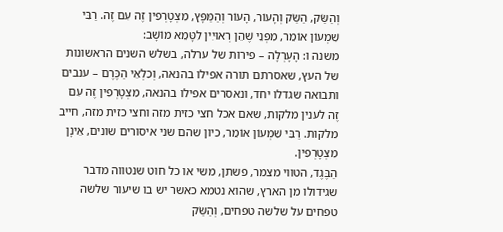וְהַשַּׂק, הַשַּׂק וְהָעוֹר, הָעוֹר וְהַמַּפָּץ, מִצְטָרְפִין זֶה עִם זֶה. רַבִּי שִׁמְעוֹן אוֹמֵר, מִפְּנֵי שֶׁהֵן רְאוּיִין לִטָּמֵא מוֹשָׁב:
משנה ו: הָעָרְלָה – פירות של ערלה, בשלש השנים הראשונות של העץ, שאסרתם תורה אפילו בהנאה, וְכִלְאֵי הַכֶּרֶם – ענבים ותבואה שגדלו יחד, ונאסרים אפילו בהנאה, מִצְטָרְפִין זֶה עִם זֶה לענין מלקות, שאם אכל חצי כזית מזה וחצי כזית מזה, חייב מלקות. רַבִּי שִׁמְעוֹן אוֹמֵר, כיון שהם שני איסורים שונים, אֵינָן מִצְטָרְפִין.
הַבֶּגֶד, הטווי מצמר, פשתן, משי או כל חוט שנטווה מדבר שגידולו מן הארץ, שהוא נטמא כאשר יש בו שיעור שלשה טפחים על שלשה טפחים, וְהַשַּׂק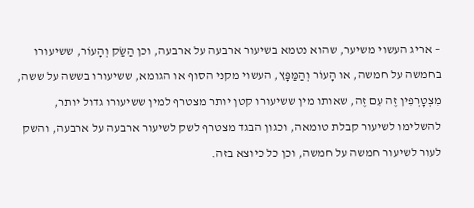– אריג העשוי משיער, שהוא נטמא בשיעור ארבעה על ארבעה, וכן הַשַּׂק וְהָעוֹר, ששיעורו בחמשה על חמשה, או הָעוֹר וְהַמַּפָּץ, העשוי מקני הסוף או הגומא, ששיעורו בששה על ששה, מִצְטָרְפִין זֶה עִם זֶה, שאותו מין ששיעורו קטן יותר מצטרף למין ששיעורו גדול יותר, להשלימו לשיעור קבלת טומאה, וכגון הבגד מצטרף לשק לשיעור ארבעה על ארבעה, והשק לעור לשיעור חמשה על חמשה, וכן כל כיוצא בזה.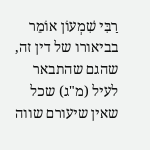רַבִּי שִׁמְעוֹן אוֹמֵר בביאורו של דין זה, שהגם שהתבאר לעיל (מ"ג) שכל שאין שיעורם שווה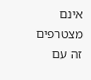אינם מצטרפים זה עם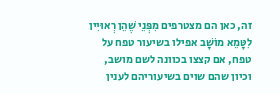זה, כאן הם מצטרפים מִפְּנֵי שֶׁהֵן רְאוּיִין לִטָּמֵא מוֹשָׁב אפילו בשיעור טפח על טפח, אם קצצו בכוונה לשם מושב, וכיון שהם שוים בשיעוריהם לענין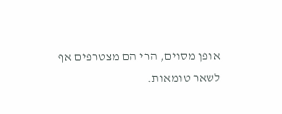אופן מסוים, הרי הם מצטרפים אף לשאר טומאות.